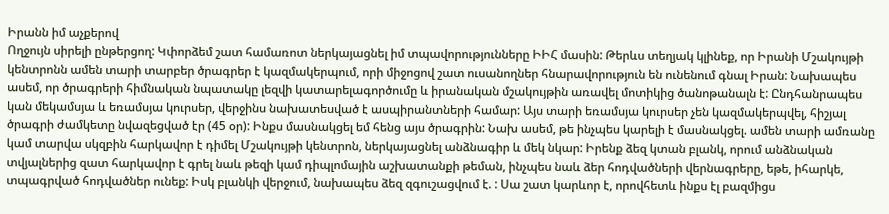Իրանն իմ աչքերով
Ողջույն սիրելի ընթերցող: Կփորձեմ շատ համառոտ ներկայացնել իմ տպավորությունները ԻԻՀ մասին: Թերևս տեղյակ կլինեք, որ Իրանի Մշակույթի կենտրոնն ամեն տարի տարբեր ծրագրեր է կազմակերպում, որի միջոցով շատ ուսանողներ հնարավորություն են ունենում գնալ Իրան: Նախապես ասեմ, որ ծրագրերի հիմնական նպատակը լեզվի կատարելագործումը և իրանական մշակույթին առավել մոտիկից ծանոթանալն է: Ընդհանրապես կան մեկամսյա և եռամսյա կուրսեր, վերջինս նախատեսված է ասպիրանտների համար: Այս տարի եռամսյա կուրսեր չեն կազմակերպվել, հիշյալ ծրագրի ժամկետը նվազեցված էր (45 օր): Ինքս մասնակցել եմ հենց այս ծրագրին: Նախ ասեմ, թե ինչպես կարելի է մասնակցել. ամեն տարի ամռանը կամ տարվա սկզբին հարկավոր է դիմել Մշակույթի կենտրոն, ներկայացնել անձնագիր և մեկ նկար: Իրենք ձեզ կտան բլանկ, որում անձնական տվյալներից զատ հարկավոր է գրել նաև թեզի կամ դիպլոմային աշխատանքի թեման, ինչպես նաև ձեր հոդվածների վերնագրերը, եթե, իհարկե, տպագրված հոդվածներ ունեք: Իսկ բլանկի վերջում, նախապես ձեզ զգուշացվում է. : Սա շատ կարևոր է, որովհետև ինքս էլ բազմիցս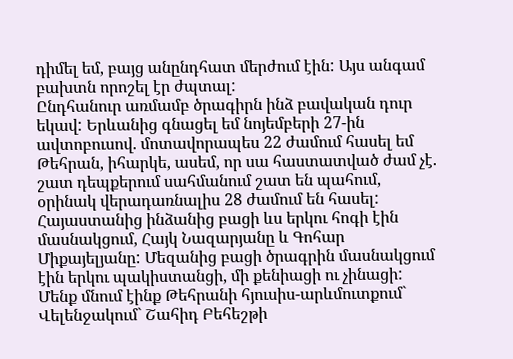դիմել եմ, բայց անընդհատ մերժում էին: Այս անգամ բախտն որոշել էր ժպտալ:
Ընդհանուր առմամբ ծրագիրն ինձ բավական դուր եկավ: Երևանից գնացել եմ նոյեմբերի 27-ին ավտոբուսով. մոտավորապես 22 ժամում հասել եմ Թեհրան, իհարկե, ասեմ, որ սա հաստատված ժամ չէ. շատ դեպքերում սահմանում շատ են պահում, օրինակ վերադառնալիս 28 ժամում են հասել: Հայաստանից ինձանից բացի ևս երկու հոգի էին մասնակցում, Հայկ Նազարյանը և Գոհար Միքայելյանը: Մեզանից բացի ծրագրին մասնակցում էին երկու պակիստանցի, մի քենիացի ու չինացի: Մենք մնում էինք Թեհրանի հյուսիս-արևմուտքում` Վելենջակում` Շահիդ Բեհեշթի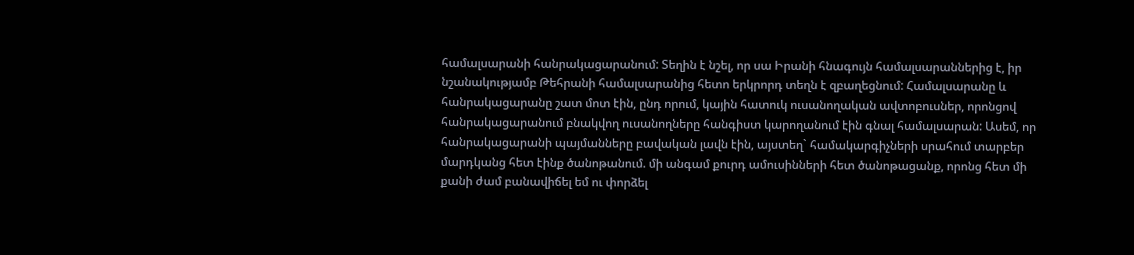համալսարանի հանրակացարանում: Տեղին է նշել, որ սա Իրանի հնագույն համալսարաններից է, իր նշանակությամբ Թեհրանի համալսարանից հետո երկրորդ տեղն է զբաղեցնում: Համալսարանը և հանրակացարանը շատ մոտ էին, ընդ որում, կային հատուկ ուսանողական ավտոբուսներ, որոնցով հանրակացարանում բնակվող ուսանողները հանգիստ կարողանում էին գնալ համալսարան: Ասեմ, որ հանրակացարանի պայմանները բավական լավն էին, այստեղ` համակարգիչների սրահում տարբեր մարդկանց հետ էինք ծանոթանում. մի անգամ քուրդ ամուսինների հետ ծանոթացանք, որոնց հետ մի քանի ժամ բանավիճել եմ ու փորձել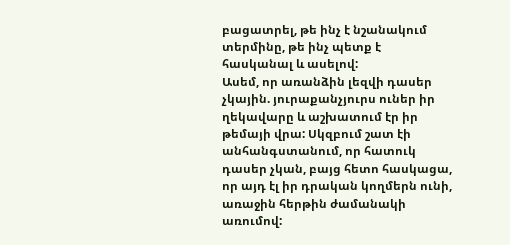բացատրել, թե ինչ է նշանակում տերմինը, թե ինչ պետք է հասկանալ և ասելով:
Ասեմ, որ առանձին լեզվի դասեր չկային. յուրաքանչյուրս ուներ իր ղեկավարը և աշխատում էր իր թեմայի վրա: Սկզբում շատ էի անհանգստանում, որ հատուկ դասեր չկան, բայց հետո հասկացա, որ այդ էլ իր դրական կողմերն ունի, առաջին հերթին ժամանակի առումով: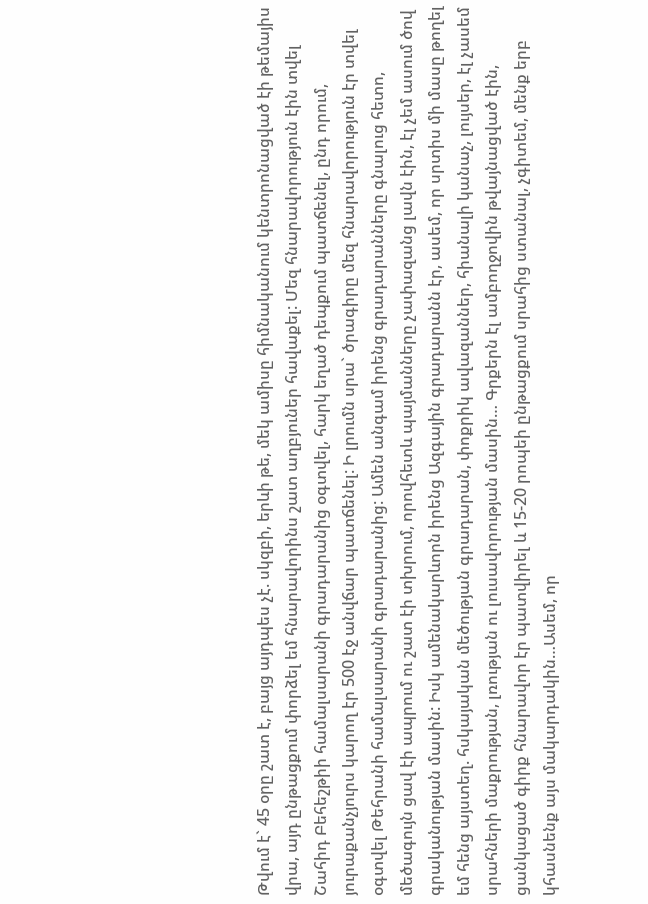Թվում է` 45 օրը շատ է, բայց այդպես չէ. սկզբի, երևի թե, մեկ ամիսը հիմնականում կենտրոնացված էի թեմայիս վրա, այդ ընթացքում փորձել եմ հնարավորինս շատ աղբյուներ հավաքել: Մեզ հնարավորություն էին տվել Շահիդ Բեհեշթիի համալսարանի գրադարանից օգտվել, հարկ եղած դեպքում պատճենել, ընդ որում, յուրաքանչյուրս կարող էր 500 էջ անվճար պատճենել: Ի լրումն սրա` ծրագիրը մեզ հնարավորություն էր տվել օգտվել Թեհրանի համալսարանի գրադարանից: Ամեն անգամ իրենց գրադարանները գնալուց հետո, մեծագույն ցավ էի ապրում ու շատ էի տխրում, որովհետև պայմանները չափազանց լավն էին, էլ չեմ ասում ծով գրականության մասին: Իսկ ամենակարևորն իրենց Ազգային գրադարանն էր, ասեմ, որ սրտիս մի մասը թողել եմ հենց այստեղ. հսկայական մեծության գրադարան, փոքրիկ ավազաններ, հիանալի կանաչ, լույսեր, էլ չասեմ սրահների մաքրության, լռության ու լուսավորության մասին… Գրքերն էլ ամբողջովին թվայնացված էին, ցանկացած գիրք հնարավոր էր պատվիրել և 15-20 րոպեի ընթացքում սրահից ստանալ, չգիտեմ, մենք երբ կհասնենք այս մակարդակին…Ասեմ, որ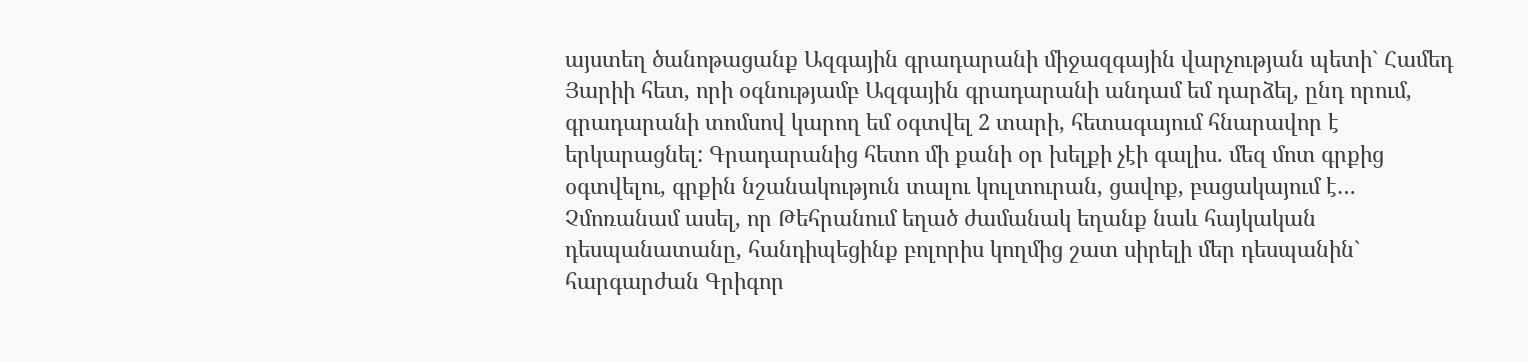այստեղ ծանոթացանք Ազգային գրադարանի միջազգային վարչության պետի` Համեդ Յարիի հետ, որի օգնությամբ Ազգային գրադարանի անդամ եմ դարձել, ընդ որում, գրադարանի տոմսով կարող եմ օգտվել 2 տարի, հետագայում հնարավոր է երկարացնել: Գրադարանից հետո մի քանի օր խելքի չէի գալիս. մեզ մոտ գրքից օգտվելու, գրքին նշանակություն տալու կուլտուրան, ցավոք, բացակայում է…
Չմոռանամ ասել, որ Թեհրանում եղած ժամանակ եղանք նաև հայկական դեսպանատանը, հանդիպեցինք բոլորիս կողմից շատ սիրելի մեր դեսպանին` հարգարժան Գրիգոր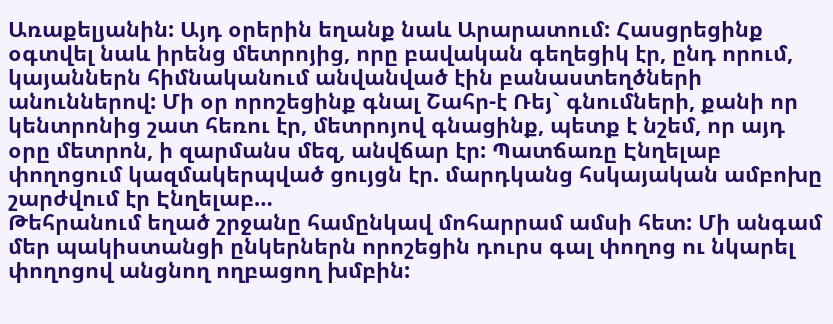Առաքելյանին: Այդ օրերին եղանք նաև Արարատում: Հասցրեցինք օգտվել նաև իրենց մետրոյից, որը բավական գեղեցիկ էր, ընդ որում, կայաններն հիմնականում անվանված էին բանաստեղծների անուններով: Մի օր որոշեցինք գնալ Շահր-է Ռեյ` գնումների, քանի որ կենտրոնից շատ հեռու էր, մետրոյով գնացինք, պետք է նշեմ, որ այդ օրը մետրոն, ի զարմանս մեզ, անվճար էր: Պատճառը Էնղելաբ փողոցում կազմակերպված ցույցն էր. մարդկանց հսկայական ամբոխը շարժվում էր Էնղելաբ…
Թեհրանում եղած շրջանը համընկավ մոհարրամ ամսի հետ: Մի անգամ մեր պակիստանցի ընկերներն որոշեցին դուրս գալ փողոց ու նկարել փողոցով անցնող ողբացող խմբին: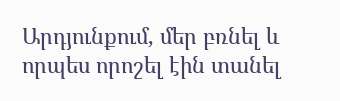Արդյունքում, մեր բռնել և որպես որոշել էին տանել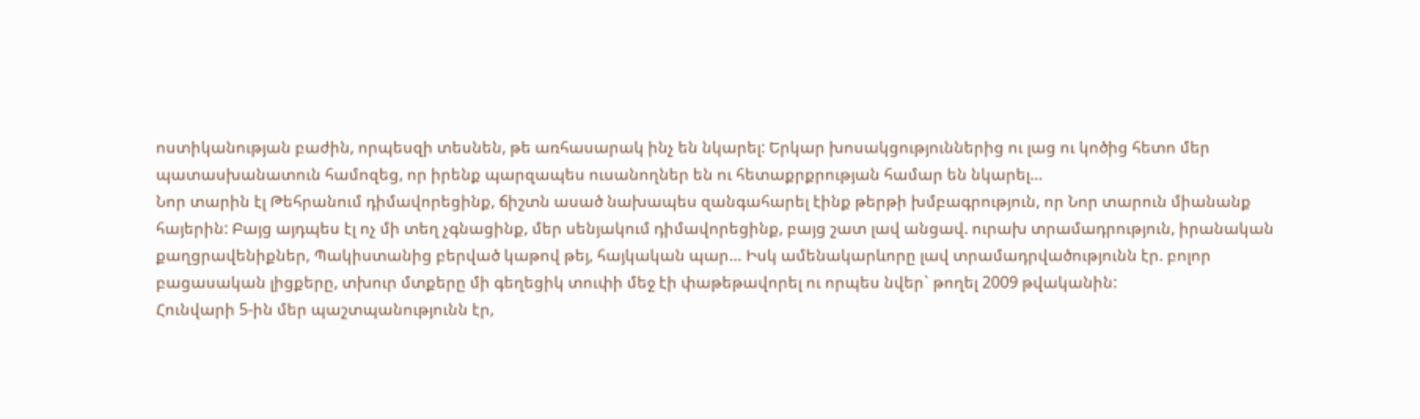ոստիկանության բաժին, որպեսզի տեսնեն, թե առհասարակ ինչ են նկարել: Երկար խոսակցություններից ու լաց ու կոծից հետո մեր պատասխանատուն համոզեց, որ իրենք պարզապես ուսանողներ են ու հետաքրքրության համար են նկարել…
Նոր տարին էլ Թեհրանում դիմավորեցինք, ճիշտն ասած նախապես զանգահարել էինք թերթի խմբագրություն, որ Նոր տարուն միանանք հայերին: Բայց այդպես էլ ոչ մի տեղ չգնացինք, մեր սենյակում դիմավորեցինք, բայց շատ լավ անցավ. ուրախ տրամադրություն, իրանական քաղցրավենիքներ, Պակիստանից բերված կաթով թեյ, հայկական պար… Իսկ ամենակարևորը լավ տրամադրվածությունն էր. բոլոր բացասական լիցքերը, տխուր մտքերը մի գեղեցիկ տուփի մեջ էի փաթեթավորել ու որպես նվեր` թողել 2009 թվականին:
Հունվարի 5-ին մեր պաշտպանությունն էր,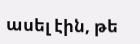ասել էին, թե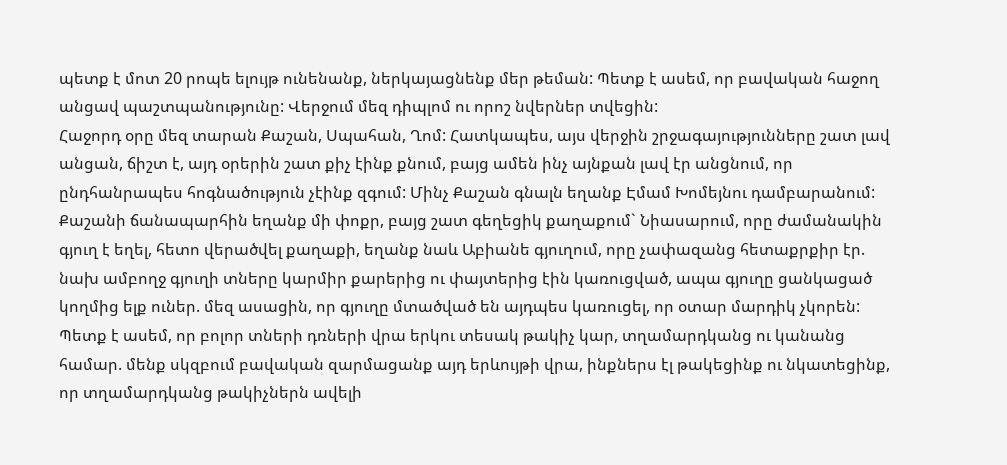պետք է մոտ 20 րոպե ելույթ ունենանք, ներկայացնենք մեր թեման: Պետք է ասեմ, որ բավական հաջող անցավ պաշտպանությունը: Վերջում մեզ դիպլոմ ու որոշ նվերներ տվեցին:
Հաջորդ օրը մեզ տարան Քաշան, Սպահան, Ղոմ: Հատկապես, այս վերջին շրջագայությունները շատ լավ անցան, ճիշտ է, այդ օրերին շատ քիչ էինք քնում, բայց ամեն ինչ այնքան լավ էր անցնում, որ ընդհանրապես հոգնածություն չէինք զգում: Մինչ Քաշան գնալն եղանք Էմամ Խոմեյնու դամբարանում: Քաշանի ճանապարհին եղանք մի փոքր, բայց շատ գեղեցիկ քաղաքում` Նիասարում, որը ժամանակին գյուղ է եղել, հետո վերածվել քաղաքի, եղանք նաև Աբիանե գյուղում, որը չափազանց հետաքրքիր էր. նախ ամբողջ գյուղի տները կարմիր քարերից ու փայտերից էին կառուցված, ապա գյուղը ցանկացած կողմից ելք ուներ. մեզ ասացին, որ գյուղը մտածված են այդպես կառուցել, որ օտար մարդիկ չկորեն: Պետք է ասեմ, որ բոլոր տների դռների վրա երկու տեսակ թակիչ կար, տղամարդկանց ու կանանց համար. մենք սկզբում բավական զարմացանք այդ երևույթի վրա, ինքներս էլ թակեցինք ու նկատեցինք, որ տղամարդկանց թակիչներն ավելի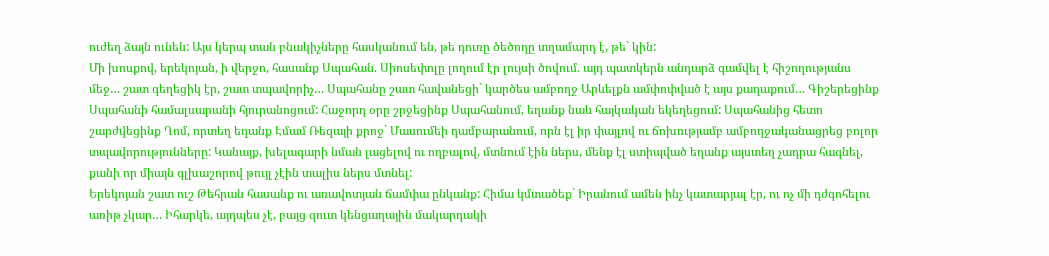ուժեղ ձայն ունեն: Այս կերպ տան բնակիչները հասկանում են, թե դուռը ծեծողը տղամարդ է, թե` կին:
Մի խոսքով, երեկոյան, ի վերջո, հասանք Սպահան. Սիոսեփոլը լողում էր լույսի ծովում. այդ պատկերն անդարձ գամվել է հիշողությանս մեջ… շատ գեղեցիկ էր, շատ տպավորիչ… Սպահանը շատ հավանեցի` կարծես ամբողջ Արևելքն ամփոփված է այս քաղաքում… Գիշերեցինք Սպահանի համալսարանի հյուրանոցում: Հաջորդ օրը շրջեցինք Սպահանում, եղանք նաև հայկական եկեղեցում: Սպահանից հետո շարժվեցինք Ղոմ, որտեղ եղանք Էմամ Ռեզայի քրոջ` Մասումեի դամբարանում, որն էլ իր փայլով ու ճոխությամբ ամբողջականացրեց բոլոր տպավորությունները: Կանայք, խելագարի նման լացելով ու ողբալով, մտնում էին ներս, մենք էլ ստիպված եղանք այստեղ չադրա հագնել, քանի որ միայն գլխաշորով թույլ չէին տալիս ներս մտնել:
Երեկոյան շատ ուշ Թեհրան հասանք ու առավոտյան ճամփա ընկանք: Հիմա կմտածեք` Իրանում ամեն ինչ կատարյալ էր, ու ոչ մի դժգոհելու առիթ չկար… Իհարկե, այդպես չէ, բայց զուտ կենցաղային մակարդակի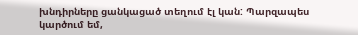խնդիրները ցանկացած տեղում էլ կան: Պարզապես կարծում եմ,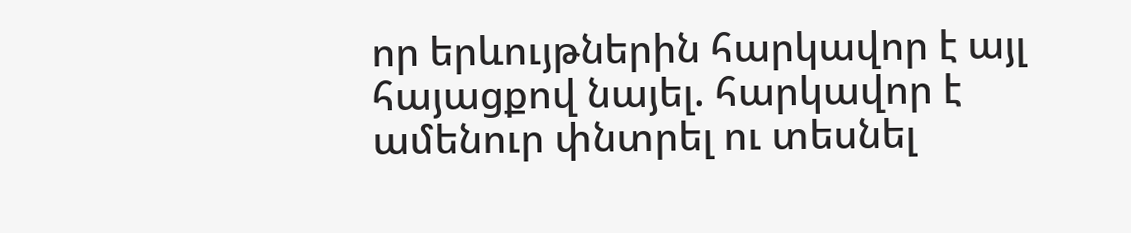որ երևույթներին հարկավոր է այլ հայացքով նայել. հարկավոր է ամենուր փնտրել ու տեսնել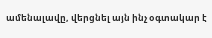ամենալավը, վերցնել այն ինչ օգտակար է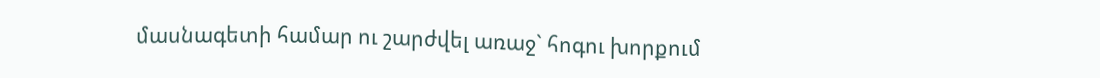մասնագետի համար ու շարժվել առաջ` հոգու խորքում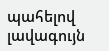պահելով լավագույն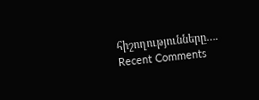հիշողությունները….
Recent Comments